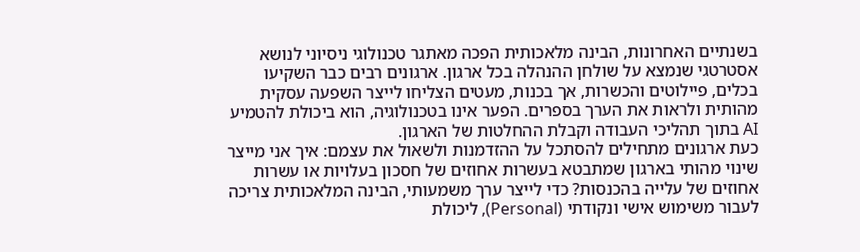בשנתיים האחרונות, הבינה מלאכותית הפכה מאתגר טכנולוגי ניסיוני לנושא אסטרטגי שנמצא על שולחן ההנהלה בכל ארגון. ארגונים רבים כבר השקיעו בכלים, פיילוטים והכשרות, אך בכנות, מעטים הצליחו לייצר השפעה עסקית מהותית ולראות את הערך בספרים. הפער אינו בטכנולוגיה, הוא ביכולת להטמיע AI בתוך תהליכי העבודה וקבלת ההחלטות של הארגון.
כעת ארגונים מתחילים להסתכל על ההזדמנות ולשאול את עצמם: איך אני מייצר שינוי מהותי בארגון שמתבטא בעשרות אחוזים של חסכון בעלויות או עשרות אחוזים של עלייה בהכנסות? כדי לייצר ערך משמעותי, הבינה המלאכותית צריכה לעבור משימוש אישי ונקודתי (Personal), ליכולת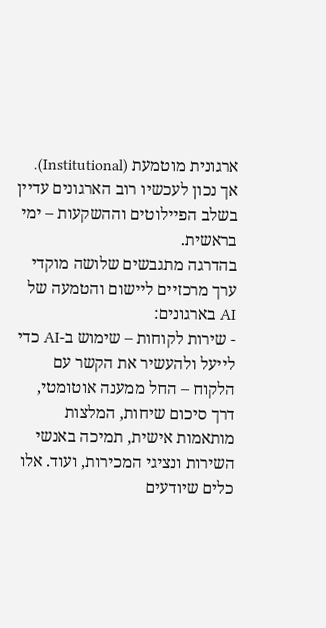ארגונית מוטמעת (Institutional). אך נכון לעכשיו רוב הארגונים עדיין בשלב הפיילוטים וההשקעות – ימי בראשית.
בהדרגה מתגבשים שלושה מוקדי ערך מרכזיים ליישום והטמעה של AI בארגונים:
- שירות לקוחות – שימוש ב-AI כדי לייעל ולהעשיר את הקשר עם הלקוח – החל ממענה אוטומטי, דרך סיכום שיחות, המלצות מותאמות אישית, תמיכה באנשי השירות ונציגי המכירות, ועוד. אלו כלים שיודעים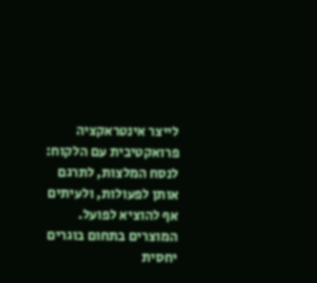לייצר אינטראקציה פרואקטיבית עם הלקוח: לנסח המלצות, לתרגם אותן לפעולות, ולעיתים אף להוציא לפועל. המוצרים בתחום בוגרים יחסית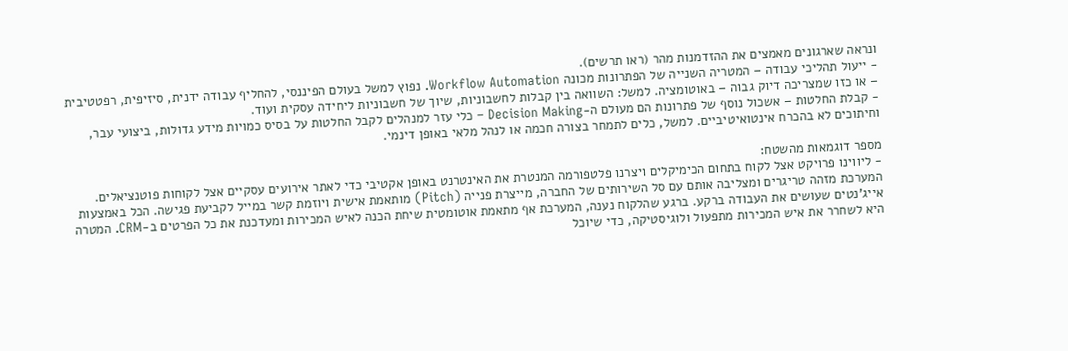ונראה שארגונים מאמצים את ההזדמנות מהר (ראו תרשים).
- ייעול תהליכי עבודה – המטריה השנייה של הפתרונות מכונה Workflow Automation. נפוץ למשל בעולם הפיננסי, להחליף עבודה ידנית, סיזיפית, רפטטיבית – או כזו שמצריכה דיוק גבוה – באוטומציה. למשל: השוואה בין קבלות לחשבוניות, שיוך של חשבוניות ליחידה עסקית ועוד.
- קבלת החלטות – אשכול נוסף של פתרונות הם מעולם ה-Decision Making – כלי עזר למנהלים לקבל החלטות על בסיס כמויות מידע גדולות, ביצועי עבר, וחיתוכים לא בהכרח אינטואיטיביים. למשל, כלים לתמחר בצורה חכמה או לנהל מלאי באופן דינמי.

מספר דוגמאות מהשטח:
- ליווינו פרויקט אצל לקוח בתחום הכימיקלים ויצרנו פלטפורמה המנטרת את האינטרנט באופן אקטיבי כדי לאתר אירועים עסקיים אצל לקוחות פוטנציאלים. המערכת מזהה טריגרים ומצליבה אותם עם סל השירותים של החברה, מייצרת פנייה (Pitch) מותאמת אישית ויוזמת קשר במייל לקביעת פגישה. הכל באמצעות אייג'נטים שעושים את העבודה ברקע. ברגע שהלקוח נענה, המערכת אף מתאמת אוטומטית שיחת הכנה לאיש המכירות ומעדכנת את כל הפרטים ב-CRM. המטרה היא לשחרר את איש המכירות מתפעול ולוגיסטיקה, כדי שיוכל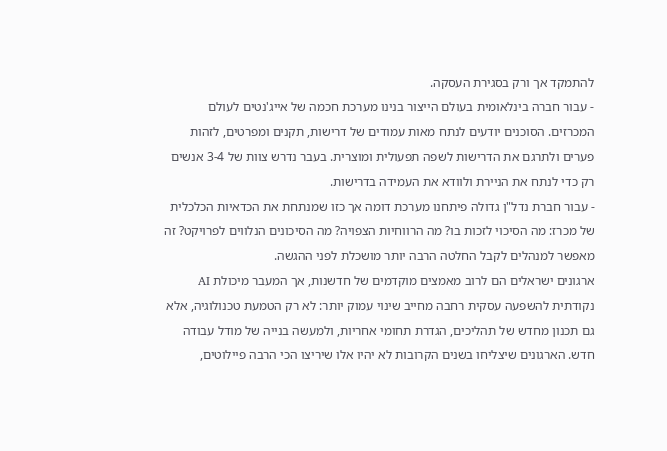להתמקד אך ורק בסגירת העסקה.
- עבור חברה בינלאומית בעולם הייצור בנינו מערכת חכמה של אייג'נטים לעולם המכרזים. הסוכנים יודעים לנתח מאות עמודים של דרישות, תקנים ומפרטים, לזהות פערים ולתרגם את הדרישות לשפה תפעולית ומוצרית. בעבר נדרש צוות של 3-4 אנשים רק כדי לנתח את הניירת ולוודא את העמידה בדרישות.
- עבור חברת נדל"ן גדולה פיתחנו מערכת דומה אך כזו שמנתחת את הכדאיות הכלכלית של מכרז: מה הסיכוי לזכות בו? מה הרווחיות הצפויה? מה הסיכונים הנלווים לפרויקט? זה מאפשר למנהלים לקבל החלטה הרבה יותר מושכלת לפני ההגשה.
ארגונים ישראלים הם לרוב מאמצים מוקדמים של חדשנות, אך המעבר מיכולת AI נקודתית להשפעה עסקית רחבה מחייב שינוי עמוק יותר: לא רק הטמעת טכנולוגיה, אלא גם תכנון מחדש של תהליכים, הגדרת תחומי אחריות, ולמעשה בנייה של מודל עבודה חדש. הארגונים שיצליחו בשנים הקרובות לא יהיו אלו שיריצו הכי הרבה פיילוטים,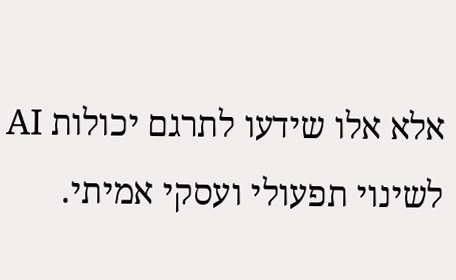אלא אלו שידעו לתרגם יכולות AI לשינוי תפעולי ועסקי אמיתי.